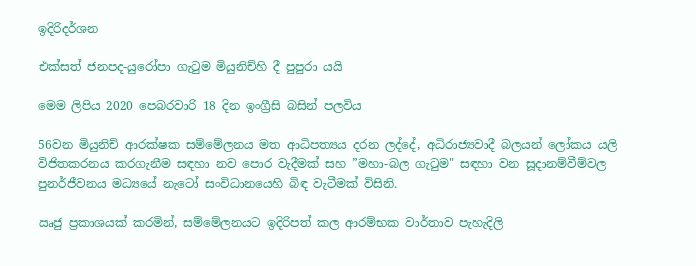ඉදිරිදර්ශන

එක්සත් ජනපද-යුරෝපා ගැටුම මියුනිච්හි දී පුපුරා යයි

මෙම ලිපිය 2020 පෙබරවාරි 18 දින ඉංග්‍රීසි බසින් පලවිය

56වන මියුනිච් ආරක්ෂක සම්මේලනය මත ආධිපත්‍යය දරන ලද්දේ, අධිරාජ්‍යවාදී බලයන් ලෝකය යලි විජිතකරනය කරගැනීම සඳහා නව පොර වැදීමක් සහ ”මහා-බල ගැටුම" සඳහා වන සූදානම්වීම්වල පුනර්ජීවනය මධ්‍යයේ නැටෝ සංවිධානයෙහි බිඳ වැටීමක් විසිනි.

ඍජු ප්‍රකාශයක් කරමින්, සම්මේලනයට ඉදිරිපත් කල ආරම්භක වාර්තාව පැහැදිලි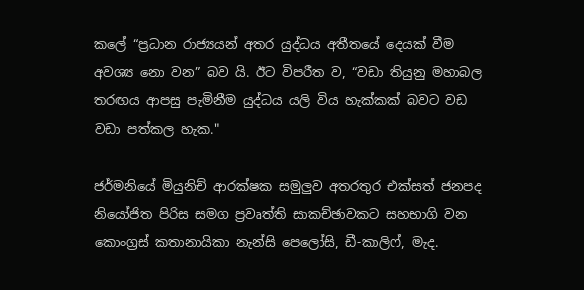කලේ “ප්‍රධාන රාජ්‍යයන් අතර යුද්ධය අතීතයේ දෙයක් වීම අවශ්‍ය නො වන” බව යි. ඊට විපරීත ව, “වඩා තියුනු මහාබල තරඟය ආපසු පැමිනීම යුද්ධය යලි විය හැක්කක් බවට වඩ වඩා පත්කල හැක."

ජර්මනියේ මියුනිච් ආරක්ෂක සමුලුව අතරතුර එක්සත් ජනපද නියෝජිත පිරිස සමග ප්‍රවෘත්ති සාකච්ඡාවකට සහභාගි වන කොංග්‍රස් කතානායිකා නැන්සි පෙලෝසි, ඩී-කාලිෆ්, මැද.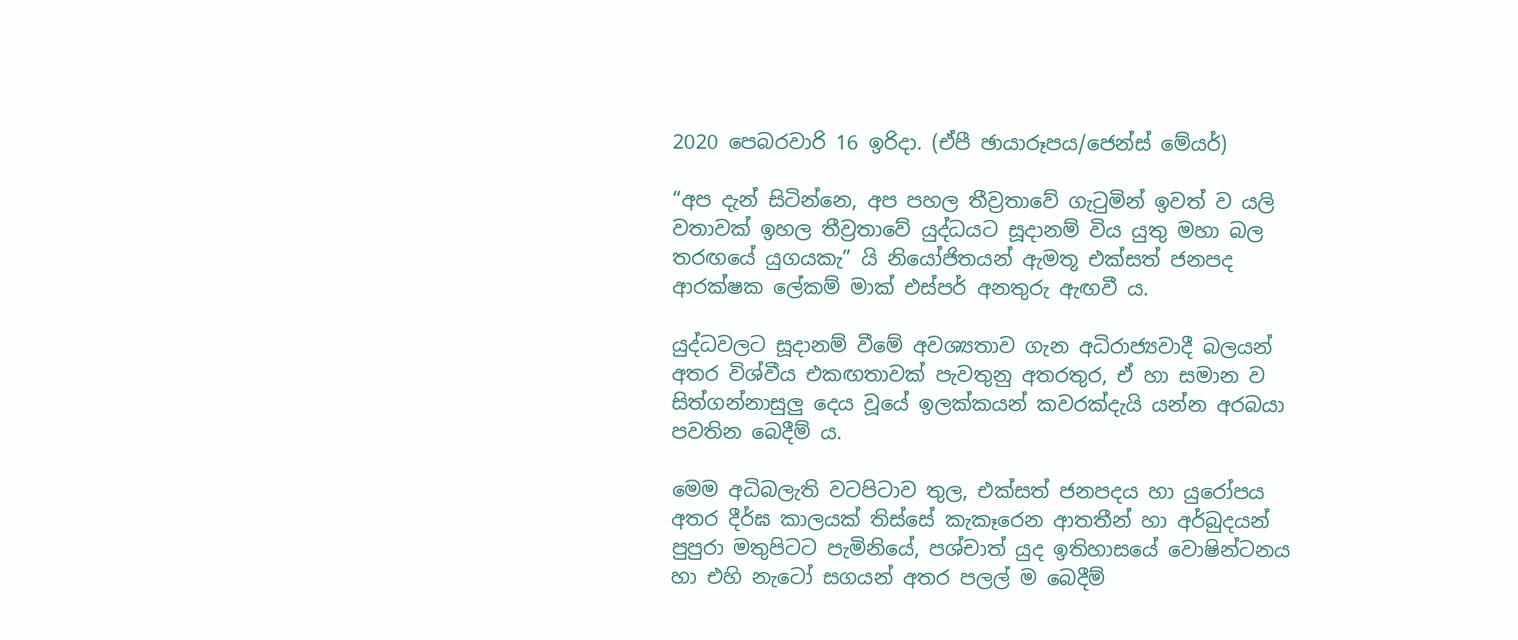2020 පෙබරවාරි 16 ඉරිදා. (ඒපී ඡායාරූපය/ජෙන්ස් මේයර්)

“අප දැන් සිටින්නෙ, අප පහල තීව්‍රතාවේ ගැටුමින් ඉවත් ව යලි වතාවක් ඉහල තීව්‍රතාවේ යුද්ධයට සූදානම් විය යුතු මහා බල තරඟයේ යුගයකැ” යි නියෝජිතයන් ඇමතූ එක්සත් ජනපද ආරක්ෂක ලේකම් මාක් එස්පර් අනතුරු ඇඟවී ය.

යුද්ධවලට සූදානම් වීමේ අවශ්‍යතාව ගැන අධිරාජ්‍යවාදී බලයන් අතර විශ්වීය එකඟතාවක් පැවතුනු අතරතුර, ඒ හා සමාන ව සිත්ගන්නාසුලු දෙය වූයේ ඉලක්කයන් කවරක්දැයි යන්න අරබයා පවතින බෙදීම් ය.

මෙම අධිබලැති වටපිටාව තුල, එක්සත් ජනපදය හා යුරෝපය අතර දීර්ඝ කාලයක් තිස්සේ කැකෑරෙන ආතතීන් හා අර්බුදයන් පුපුරා මතුපිටට පැමිනියේ, පශ්චාත් යුද ඉතිහාසයේ වොෂින්ටනය හා එහි නැටෝ සගයන් අතර පලල් ම බෙදීම්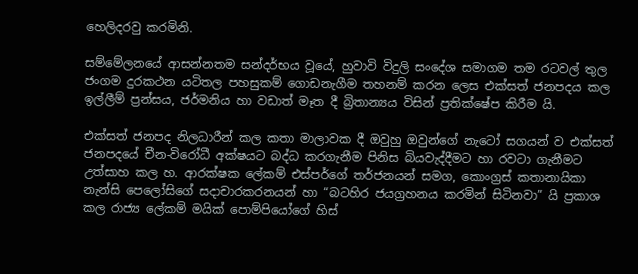හෙලිදරවු කරමිනි.

සම්මේලනයේ ආසන්නතම සන්දර්භය වූයේ, හුවාවි විදුලි සංදේශ සමාගම තම රටවල් තුල ජංගම දුරකථන යටිතල පහසුකම් ගොඩනැගීම තහනම් කරන ලෙස එක්සත් ජනපදය කල ඉල්ලීම් ප්‍රන්සය, ජර්මනිය හා වඩාත් මෑත දී බ්‍රිතාන්‍යය විසින් ප්‍රතික්ෂේප කිරීම යි.

එක්සත් ජනපද නිලධාරීන් කල කතා මාලාවක දී ඔවුහු ඔවුන්ගේ නැටෝ සගයන් ව එක්සත් ජනපදයේ චීන-විරෝධී අක්ෂයට බද්ධ කරගැනීම පිනිස බියවැද්දීමට හා රවටා ගැනීමට උත්සාහ කල හ. ආරක්ෂක ලේකම් එස්පර්ගේ තර්ජනයන් සමග, කොංග්‍රස් කතානායිකා නැන්සි පෙලෝසිගේ සදාචාරකරනයන් හා “බටහිර ජයග්‍රහනය කරමින් සිටිනවා” යි ප්‍රකාශ කල රාජ්‍ය ලේකම් මයික් පොම්පියෝගේ හිස්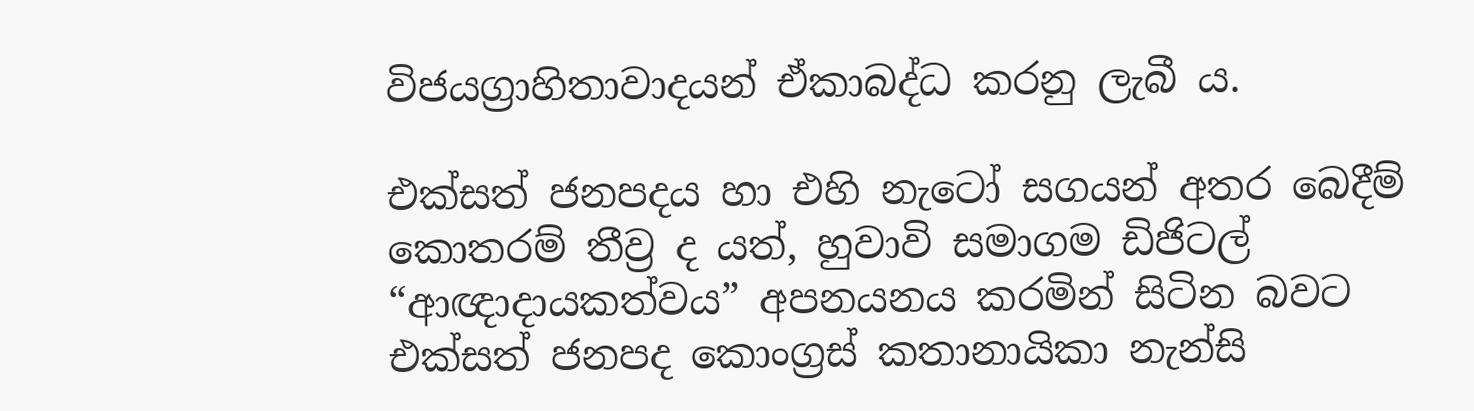විජයග්‍රාහිතාවාදයන් ඒකාබද්ධ කරනු ලැබී ය.

එක්සත් ජනපදය හා එහි නැටෝ සගයන් අතර බෙදීම් කොතරම් තීව්‍ර ද යත්, හුවාවි සමාගම ඩිජිටල් “ආඥාදායකත්වය” අපනයනය කරමින් සිටින බවට එක්සත් ජනපද කොංග්‍රස් කතානායිකා නැන්සි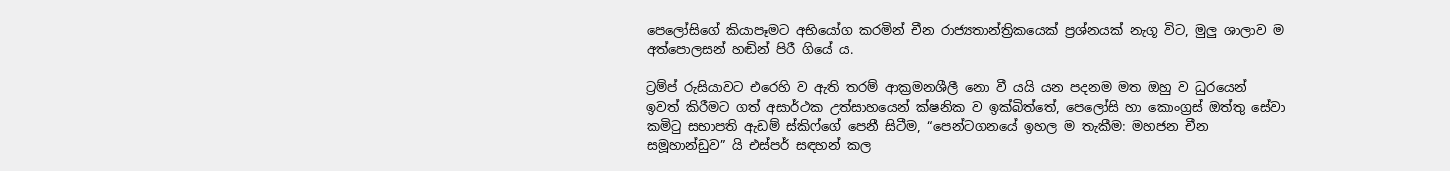පෙලෝසිගේ කියාපෑමට අභියෝග කරමින් චීන රාජ්‍යතාන්ත්‍රිකයෙක් ප්‍රශ්නයක් නැගූ විට, මුලු ශාලාව ම අත්පොලසන් හඬින් පිරී ගියේ ය.

ට්‍රම්ප් රුසියාවට එරෙහි ව ඇති තරම් ආක්‍රමනශීලී නො වී යයි යන පදනම මත ඔහු ව ධුරයෙන් ඉවත් කිරීමට ගත් අසාර්ථක උත්සාහයෙන් ක්ෂනික ව ඉක්බිත්තේ, පෙලෝසි හා කොංග්‍රස් ඔත්තු සේවා කමිටු සභාපති ඇඩම් ස්කිෆ්ගේ පෙනී සිටීම, “පෙන්ටගනයේ ඉහල ම තැකීම: මහජන චීන සමූහාන්ඩුව” යි එස්පර් සඳහන් කල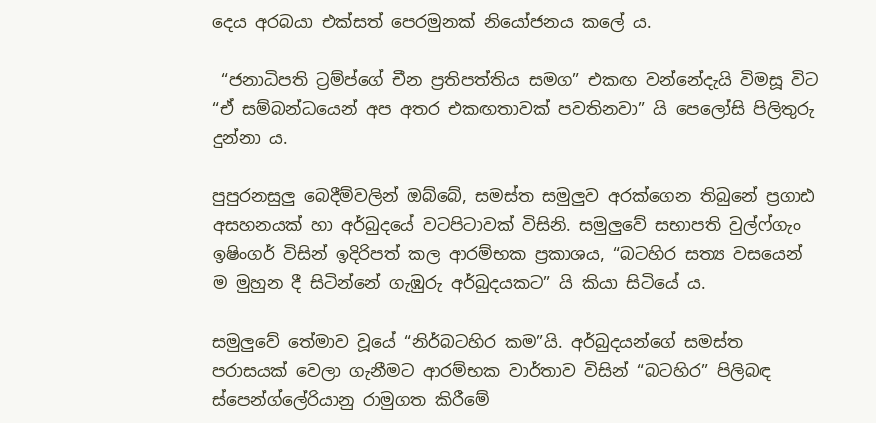දෙය අරබයා එක්සත් පෙරමුනක් නියෝජනය කලේ ය.

 “ජනාධිපති ට්‍රම්ප්ගේ චීන ප්‍රතිපත්තිය සමග” එකඟ වන්නේදැයි විමසූ විට “ඒ සම්බන්ධයෙන් අප අතර එකඟතාවක් පවතිනවා” යි පෙලෝසි පිලිතුරු දුන්නා ය.

පුපුරනසුලු බෙදීම්වලින් ඔබ්බේ, සමස්ත සමුලුව අරක්ගෙන තිබුනේ ප්‍රගාඪ අසහනයක් හා අර්බුදයේ වටපිටාවක් විසිනි. සමුලුවේ සභාපති වුල්ෆ්ගැං ඉෂිංගර් විසින් ඉදිරිපත් කල ආරම්භක ප්‍රකාශය, “බටහිර සත්‍ය වසයෙන් ම මුහුන දී සිටින්නේ ගැඹුරු අර්බුදයකට” යි කියා සිටියේ ය.

සමුලුවේ තේමාව වූයේ “නිර්බටහිර කම”යි. අර්බුදයන්ගේ සමස්ත පරාසයක් වෙලා ගැනීමට ආරම්භක වාර්තාව විසින් “බටහිර” පිලිබඳ ස්පෙන්ග්ලේරියානු රාමුගත කිරීමේ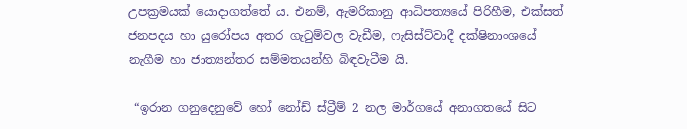උපක්‍රමයක් යොදාගත්තේ ය. එනම්, ඇමරිකානු ආධිපත්‍යයේ පිරිහීම, එක්සත් ජනපදය හා යුරෝපය අතර ගැටුම්වල වැඩීම, ෆැසිස්ට්වාදී දක්ෂිනාංශයේ නැගීම හා ජාත්‍යන්තර සම්මතයන්හි බිඳවැටීම යි.

 “ඉරාන ගනුදෙනුවේ හෝ නෝඩ් ස්ට්‍රීම් 2 නල මාර්ගයේ අනාගතයේ සිට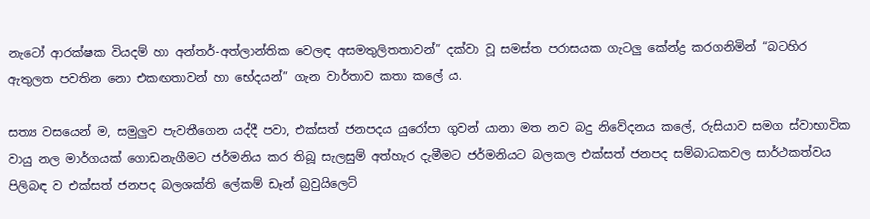නැටෝ ආරක්ෂක වියදම් හා අන්තර්-අත්ලාන්තික වෙලඳ අසමතුලිතතාවන්” දක්වා වූ සමස්ත පරාසයක ගැටලු කේන්ද්‍ර කරගනිමින් “බටහිර ඇතුලත පවතින නො එකඟතාවන් හා භේදයන්” ගැන වාර්තාව කතා කලේ ය.

සත්‍ය වසයෙන් ම, සමුලුව පැවතීගෙන යද්දී පවා, එක්සත් ජනපදය යුරෝපා ගුවන් යානා මත නව බදු නිවේදනය කලේ, රුසියාව සමග ස්වාභාවික වායු නල මාර්ගයක් ගොඩනැගීමට ජර්මනිය කර තිබූ සැලසුම් අත්හැර දැමීමට ජර්මනියට බලකල එක්සත් ජනපද සම්බාධකවල සාර්ථකත්වය පිලිබඳ ව එක්සත් ජනපද බලශක්ති ලේකම් ඩෑන් බ්‍රවුයිලෙට්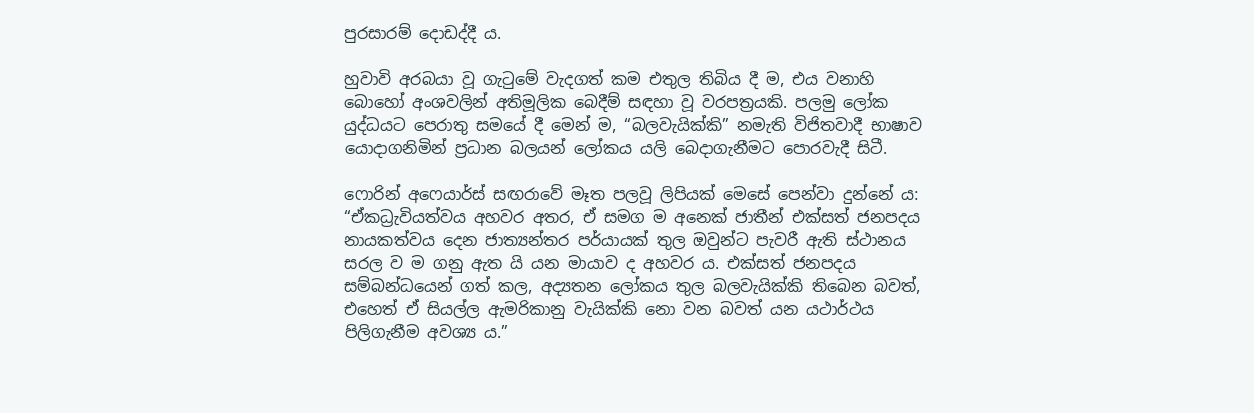පුරසාරම් දොඩද්දී ය.

හුවාවි අරබයා වූ ගැටුමේ වැදගත් කම එතුල තිබිය දී ම, එය වනාහි බොහෝ අංශවලින් අතිමූලික බෙදීම් සඳහා වූ වරපත්‍රයකි. පලමු ලෝක යුද්ධයට පෙරාතු සමයේ දී මෙන් ම, “බලවැයික්කි” නමැති විජිතවාදී භාෂාව යොදාගනිමින් ප්‍රධාන බලයන් ලෝකය යලි බෙදාගැනීමට පොරවැදී සිටී.

ෆොරින් අෆෙයාර්ස් සඟරාවේ මෑත පලවූ ලිපියක් මෙසේ පෙන්වා දුන්නේ ය: “ඒකධ්‍රැවියත්වය අහවර අතර, ඒ සමග ම අනෙක් ජාතීන් එක්සත් ජනපදය නායකත්වය දෙන ජාත්‍යන්තර පර්යායක් තුල ඔවුන්ට පැවරී ඇති ස්ථානය සරල ව ම ගනු ඇත යි යන මායාව ද අහවර ය. එක්සත් ජනපදය සම්බන්ධයෙන් ගත් කල, අද්‍යතන ලෝකය තුල බලවැයික්කි තිබෙන බවත්, එහෙත් ඒ සියල්ල ඇමරිකානු වැයික්කි නො වන බවත් යන යථාර්ථය පිලිගැනීම අවශ්‍ය ය.”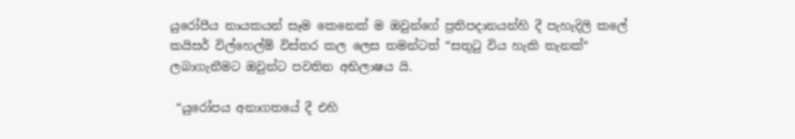යුරෝපීය නායකයන් සෑම කෙනෙක් ම ඔවුන්ගේ ප්‍රතිපදානයන්හි දී පැහැදිලි කලේ කයිසර් විල්හෙල්ම් විස්තර කල ලෙස තමන්ටත් “සතුටු විය හැකි තැනක්“  ලබාගැනීමට ඔවුන්ට පවතින අභිලාෂය යි.

 “යුරෝපය අනාගතයේ දී එහි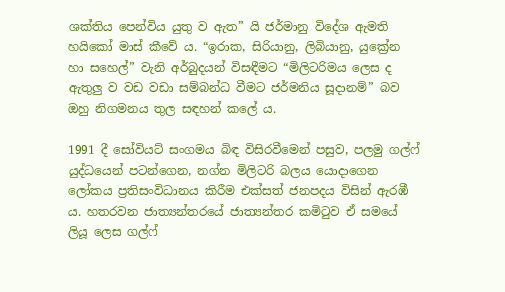ශක්තිය පෙන්විය යුතු ව ඇත” යි ජර්මානු විදේශ ඇමති හයිකෝ මාස් කීවේ ය. “ඉරාක, සිරියානු, ලිබියානු, යුක්‍රේන හා සහෙල්” වැනි අර්බුදයන් විසඳීමට “මිලිටරිමය ලෙස ද ඇතුලු ව වඩ වඩා සම්බන්ධ වීමට ජර්මනිය සූදානම්” බව ඔහු නිගමනය තුල සඳහන් කලේ ය.

1991 දී සෝවියට් සංගමය බිඳ විසිරවීමෙන් පසුව, පලමු ගල්ෆ් යුද්ධයෙන් පටන්ගෙන, නග්න මිලිටරි බලය යොදාගෙන ලෝකය ප්‍රතිසංවිධානය කිරීම එක්සත් ජනපදය විසින් ඇරඹී ය. හතරවන ජාත්‍යන්තරයේ ජාත්‍යන්තර කමිටුව ඒ සමයේ ලියූ ලෙස ගල්ෆ්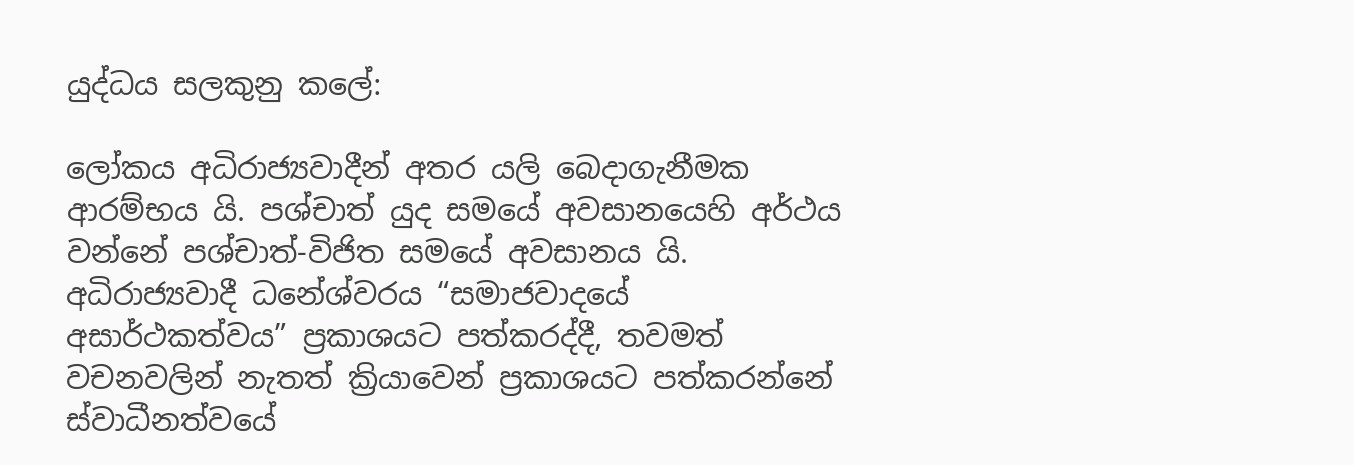යුද්ධය සලකුනු කලේ:

ලෝකය අධිරාජ්‍යවාදීන් අතර යලි බෙදාගැනීමක ආරම්භය යි. පශ්චාත් යුද සමයේ අවසානයෙහි අර්ථය වන්නේ පශ්චාත්-විජිත සමයේ අවසානය යි. අධිරාජ්‍යවාදී ධනේශ්වරය “සමාජවාදයේ අසාර්ථකත්වය” ප්‍රකාශයට පත්කරද්දී, තවමත් වචනවලින් නැතත් ක්‍රියාවෙන් ප්‍රකාශයට පත්කරන්නේ ස්වාධීනත්වයේ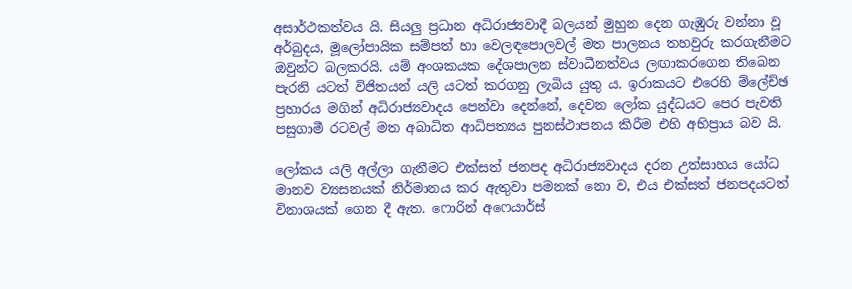අසාර්ථකත්වය යි. සියලු ප්‍රධාන අධිරාජ්‍යවාදී බලයන් මුහුන දෙන ගැඹුරු වන්නා වූ අර්බුදය, මූලෝපායික සම්පත් හා වෙලඳපොලවල් මත පාලනය තහවුරු කරගැනීමට ඔවුන්ට බලකරයි. යම් අංශකයක දේශපාලන ස්වාධීනත්වය ලඟාකරගෙන තිබෙන පැරනි යටත් විජිතයන් යලි යටත් කරගනු ලැබිය යුතු ය. ඉරාකයට එරෙහි ම්ලේච්ඡ ප්‍රහාරය මගින් අධිරාජ්‍යවාදය පෙන්වා දෙන්නේ, දෙවන ලෝක යුද්ධයට පෙර පැවති පසුගාමී රටවල් මත අබාධිත ආධිපත්‍යය පුනස්ථාපනය කිරීම එහි අභිප්‍රාය බව යි.

ලෝකය යලි අල්ලා ගැනීමට එක්සත් ජනපද අධිරාජ්‍යවාදය දරන උත්සාහය යෝධ මානව ව්‍යසනයක් නිර්මානය කර ඇතුවා පමනක් නො ව, එය එක්සත් ජනපදයටත් විනාශයක් ගෙන දී ඇත. ෆොරින් අෆෙයාර්ස්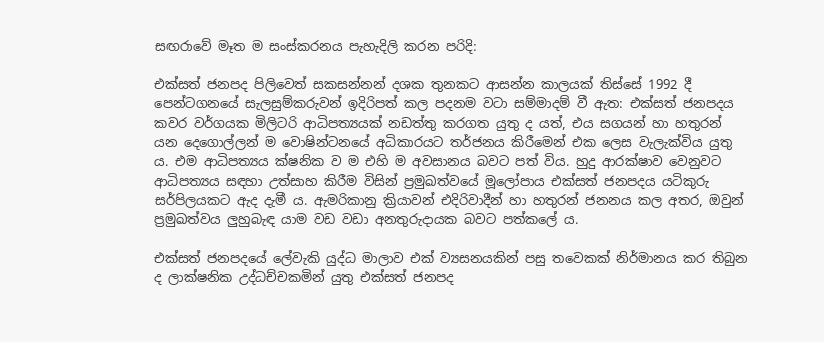සඟරාවේ මෑත ම සංස්කරනය පැහැදිලි කරන පරිදි:

එක්සත් ජනපද පිලිවෙත් සකසන්නන් දශක තුනකට ආසන්න කාලයක් තිස්සේ 1992 දී පෙන්ටගනයේ සැලසුම්කරුවන් ඉදිරිපත් කල පදනම වටා සම්මාදම් වී ඇත: එක්සත් ජනපදය කවර වර්ගයක මිලිටරි ආධිපත්‍යයක් නඩත්තු කරගත යුතු ද යත්, එය සගයන් හා හතුරන් යන දෙගොල්ලන් ම වොෂින්ටනයේ අධිකාරයට තර්ජනය කිරීමෙන් එක ලෙස වැලැක්විය යුතු ය. එම ආධිපත්‍යය ක්ෂනික ව ම එහි ම අවසානය බවට පත් විය. හුදු ආරක්ෂාව වෙනුවට ආධිපත්‍යය සඳහා උත්සාහ කිරීම විසින් ප්‍රමුඛත්වයේ මූලෝපාය එක්සත් ජනපදය යටිකුරු සර්පිලයකට ඇද දැමී ය. ඇමරිකානු ක්‍රියාවන් එදිරිවාදීන් හා හතුරන් ජනනය කල අතර, ඔවුන් ප්‍රමුඛත්වය ලුහුබැඳ යාම වඩ වඩා අනතුරුදායක බවට පත්කලේ ය.

එක්සත් ජනපදයේ ලේවැකි යුද්ධ මාලාව එක් ව්‍යසනයකින් පසු තවෙකක් නිර්මානය කර තිබුන ද ලාක්ෂනික උද්ධච්චකමින් යුතු එක්සත් ජනපද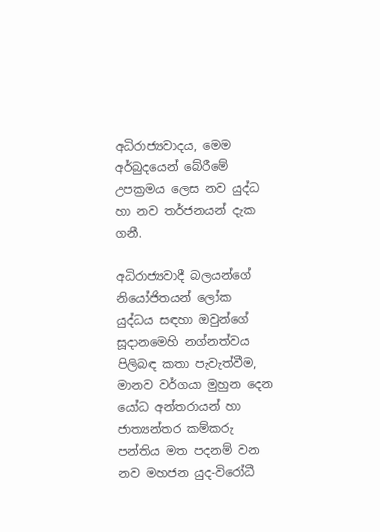අධිරාජ්‍යවාදය, මෙම අර්බුදයෙන් බේරීමේ උපක්‍රමය ලෙස නව යුද්ධ හා නව තර්ජනයන් දැක ගනී.

අධිරාජ්‍යවාදී බලයන්ගේ නියෝජිතයන් ලෝක යුද්ධය සඳහා ඔවුන්ගේ සූදානමෙහි නග්නත්වය පිලිබඳ කතා පැවැත්වීම, මානව වර්ගයා මුහුන දෙන යෝධ අන්තරායන් හා ජාත්‍යන්තර කම්කරු පන්තිය මත පදනම් වන නව මහජන යුද-විරෝධී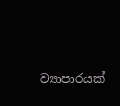ව්‍යාපාරයක්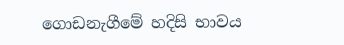ගොඩනැගීමේ හදිසි භාවය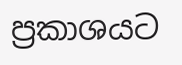ප්‍රකාශයට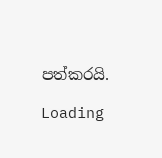පත්කරයි.

Loading